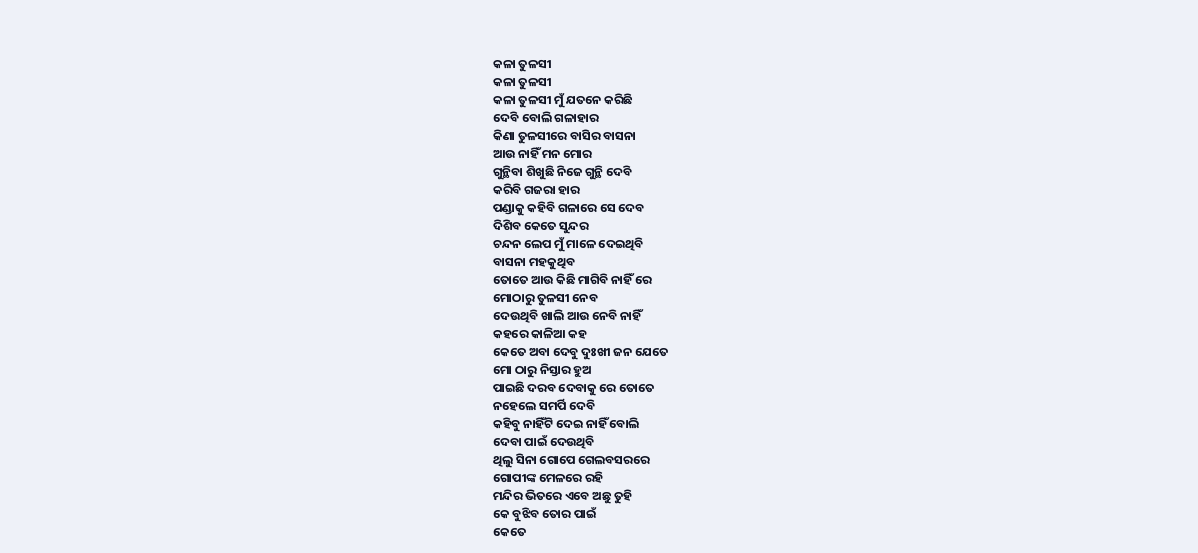କଳା ତୁଳସୀ
କଳା ତୁଳସୀ
କଳା ତୁଳସୀ ମୁଁ ଯତନେ କରିଛି
ଦେବି ବୋଲି ଗଳାହାର
କିଣା ତୁଳସୀରେ ବାସିର ବାସନା
ଆଉ ନାହିଁ ମନ ମୋର
ଗୁନ୍ଥିବା ଶିଖୁଛି ନିଜେ ଗୁନ୍ଥି ଦେବି
କରିବି ଗଜରା ହାର
ପଣ୍ଡାକୁ କହିବି ଗଳାରେ ସେ ଦେବ
ଦିଶିବ କେତେ ସୁନ୍ଦର
ଚନ୍ଦନ ଲେପ ମୁଁ ମାଳେ ଦେଇଥିବି
ବାସନା ମହକୁଥିବ
ତୋତେ ଆଉ କିଛି ମାଗିବି ନାହିଁ ରେ
ମୋଠାରୁ ତୁଳସୀ ନେବ
ଦେଉଥିବି ଖାଲି ଆଉ ନେବି ନାହିଁ
କହରେ କାଳିଆ କହ
କେତେ ଅବା ଦେବୁ ଦୁଃଖୀ ଜନ ଯେତେ
ମୋ ଠାରୁ ନିସ୍ତାର ହୁଅ
ପାଇଛି ଦରବ ଦେବାକୁ ରେ ତୋତେ
ନହେଲେ ସମର୍ପି ଦେବି
କହିବୁ ନାହିଁଟି ଦେଇ ନାହିଁ ବୋଲି
ଦେବା ପାଇଁ ଦେଉଥିବି
ଥିଲୁ ସିନା ଗୋପେ ଗେଲବସରରେ
ଗୋପୀଙ୍କ ମେଳରେ ରହି
ମନ୍ଦିର ଭିତରେ ଏବେ ଅଛୁ ତୁହି
କେ ବୁଝିବ ତୋର ପାଇଁ
କେତେ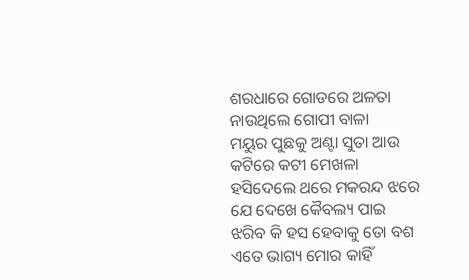ଶରଧାରେ ଗୋଡରେ ଅଳତା
ନାଉଥିଲେ ଗୋପୀ ବାଳା
ମୟୁର ପୁଛକୁ ଅଣ୍ଟା ସୁତା ଆଉ
କଟିରେ କଟୀ ମେଖଳା
ହସିଦେଲେ ଥରେ ମକରନ୍ଦ ଝରେ
ଯେ ଦେଖେ କୈବଲ୍ୟ ପାଇ
ଝରିବ କି ହସ ହେବାକୁ ତୋ ବଶ
ଏତେ ଭାଗ୍ୟ ମୋର କାହିଁ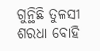ଗୁନ୍ଥିଛି ତୁଳସୀ ଶରଧା ବୋହି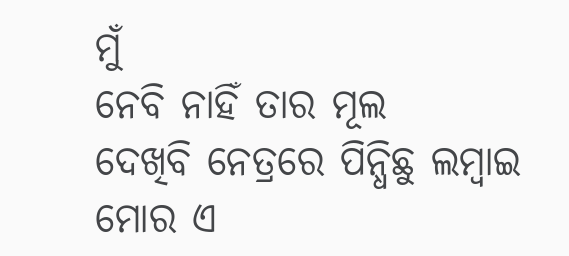ମୁଁ
ନେବି ନାହିଁ ତାର ମୂଲ
ଦେଖିବି ନେତ୍ରରେ ପିନ୍ଧିଛୁ ଲମ୍ବାଇ
ମୋର ଏ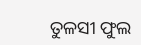ତୁଳସୀ ଫୁଲ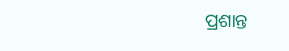ପ୍ରଶାନ୍ତ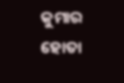କୁମାର ହୋତା